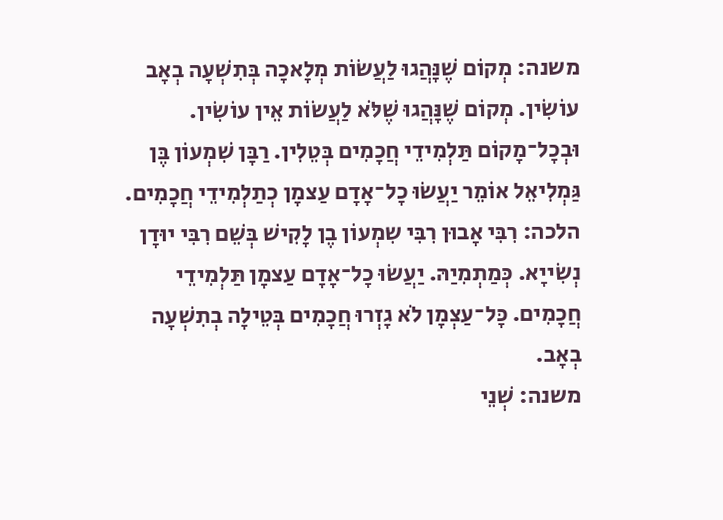משנה: מְקוֹם שֶׁנָּהֲגוּ לַעֲשׂוֹת מְלָאכָה בְּתִשְׁעָה בְאָב עוֹשִׂין. מְקוֹם שֶׁנָּהֲגוּ שֶׁלֹּא לַעֲשׂוֹת אֵין עוֹשִׂין. וּבְכָל־מָקוֹם תַּלְמִידֵי חֲכָמִים בְּטֵלִין. רַבָּן שִׁמְעוֹן בֶּן גַּמְלִיאֵל אוֹמֵר יַעֲשׂוּ כָל־אָדָם עַצמָן כְתַלְמִידֵי חֲכָמִים. הלכה: רִבִּי אָבוּן רִבִּי שִמְעוֹן בֶן לָקִישׁ בְּשֵׁם רִבִּי יוּדָן נְשִׂייָא. כְּמַתְמִיַהּ. יַעֲשׂוּ כָל־אָדָם עַצמָן תַּלְמִידֵי חֲכָמִים. כָּל־עַצְמָן לֹא גָזְרוּ חֲכָמִים בְּטֵילָה בְתִשְׁעָה בְאָב.
משנה: שְׁנֵי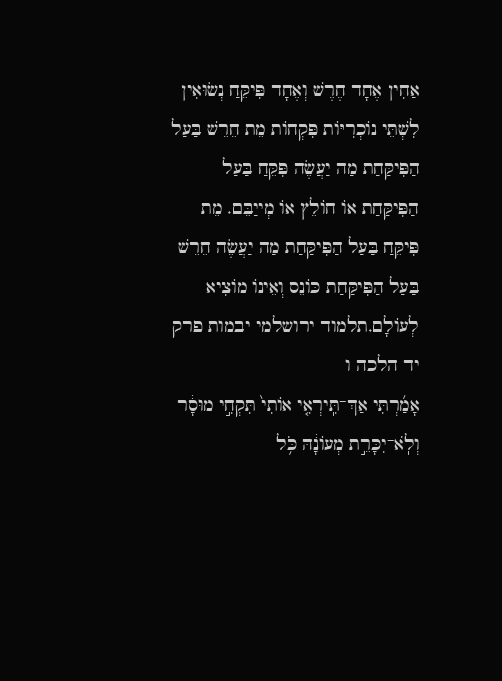אַחִין אֶחָד חֶרֶשׁ וְאֶחָד פִּיקֵּחַ נְשׂוּאִין לִשְׁתֵּי נוֹכְרִיּוֹת פִּקְחוֹת מֵת חֵרֵשׁ בַּעַל הַפִּיקַּחַת מַה יַעֲשֶׂה פִּקֵּחַ בַּעַל הַפִּיקַּחַת אוֹ חוֹלֵץ אוֹ מְייַבֵּם. מֵת פִּיקֵּחַ בַּעַל הַפִּיקַּחַת מַה יַעֲשֶׂה חֵרֵשׁ בַּעַל הַפִּיקַּחַת כּוֹנֵס וְאֵינוֹ מוֹצִיא לְעוֹלָם.תלמוד ירושלמי יבמות פרק יד הלכה ו
אָמַ֜רְתִּי אַךְ־תִּֽירְאִ֤י אוֹתִי֙ תִּקְחִ֣י מוּסָ֔ר וְלֹֽא־יִכָּרֵ֣ת מְעוֹנָ֔הּ כֹּ֥ל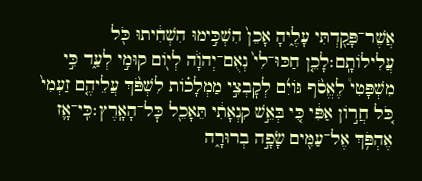אֲשֶׁר־פָּקַ֖דְתִּי עָלֶ֑יהָ אָכֵן֙ הִשְׁכִּ֣ימוּ הִשְׁחִ֔יתוּ כֹּ֖ל עֲלִילוֹתָֽם׃לָכֵ֤ן חַכּוּ־לִי֙ נְאֻם־יְהֹוָ֔ה לְי֖וֹם קוּמִ֣י לְעַ֑ד כִּ֣י מִשְׁפָּטִי֩ לֶאֱסֹ֨ף גּוֹיִ֜ם לְקׇבְצִ֣י מַמְלָכ֗וֹת לִשְׁפֹּ֨ךְ עֲלֵיהֶ֤ם זַעְמִי֙ כֹּ֚ל חֲר֣וֹן אַפִּ֔י כִּ֚י בְּאֵ֣שׁ קִנְאָתִ֔י תֵּאָכֵ֖ל כׇּל־הָאָֽרֶץ׃כִּֽי־אָ֛ז אֶהְפֹּ֥ךְ אֶל־עַמִּ֖ים שָׂפָ֣ה בְרוּרָ֑ה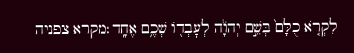לִקְרֹ֤א כֻלָּם֙ בְּשֵׁ֣ם יְהֹוָ֔ה לְעׇבְד֖וֹ שְׁכֶ֥ם אֶחָֽד׃מקרא צפניה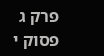פרק ג פסוק י